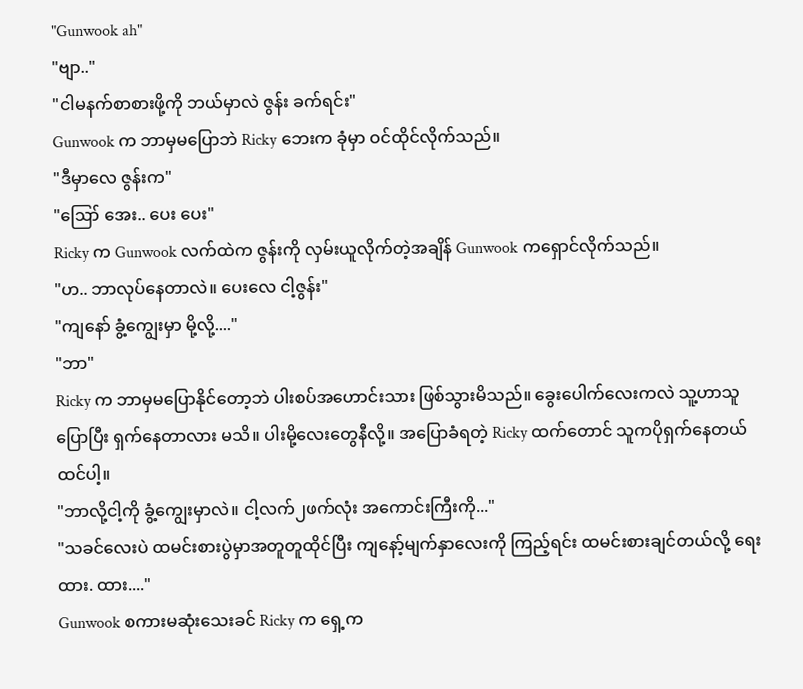"Gunwook ah"
"ဗျာ.."
"ငါမနက်စာစားဖို့ကို ဘယ်မှာလဲ ဇွန်း ခက်ရင်း"
Gunwook က ဘာမှမပြောဘဲ Ricky ဘေးက ခုံမှာ ဝင်ထိုင်လိုက်သည်။
"ဒီမှာလေ ဇွန်းက"
"ဪ အေး.. ပေး ပေး"
Ricky က Gunwook လက်ထဲက ဇွန်းကို လှမ်းယူလိုက်တဲ့အချိန် Gunwook ကရှောင်လိုက်သည်။
"ဟ.. ဘာလုပ်နေတာလဲ။ ပေးလေ ငါ့ဇွန်း"
"ကျနော် ခွံ့ကျွေးမှာ မို့လို့...."
"ဘာ"
Ricky က ဘာမှမပြောနိုင်တော့ဘဲ ပါးစပ်အဟောင်းသား ဖြစ်သွားမိသည်။ ခွေးပေါက်လေးကလဲ သူ့ဟာသူပြောပြီး ရှက်နေတာလား မသိ။ ပါးမို့လေးတွေနီလို့။ အပြောခံရတဲ့ Ricky ထက်တောင် သူကပိုရှက်နေတယ်ထင်ပါ့။
"ဘာလို့ငါ့ကို ခွံ့ကျွေးမှာလဲ။ ငါ့လက်၂ဖက်လုံး အကောင်းကြီးကို..."
"သခင်လေးပဲ ထမင်းစားပွဲမှာအတူတူထိုင်ပြီး ကျနော့်မျက်နှာလေးကို ကြည့်ရင်း ထမင်းစားချင်တယ်လို့ ရေးထား. ထား...."
Gunwook စကားမဆုံးသေးခင် Ricky က ရှေ့က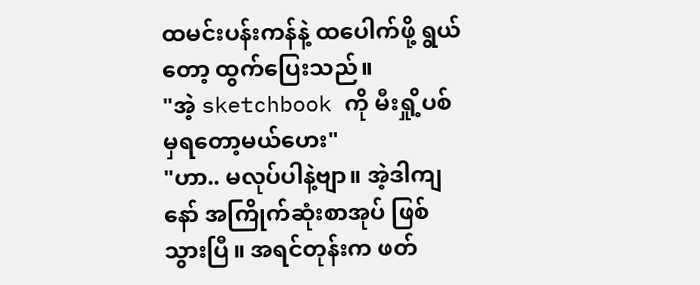ထမင်းပန်းကန်နဲ့ ထပေါက်ဖို့ ရွယ်တော့ ထွက်ပြေးသည်။
"အဲ့ sketchbook ကို မီးရှို့ပစ်မှရတော့မယ်ဟေး"
"ဟာ.. မလုပ်ပါနဲ့ဗျာ။ အဲ့ဒါကျနော် အကြိုက်ဆုံးစာအုပ် ဖြစ်သွားပြီ။ အရင်တုန်းက ဖတ်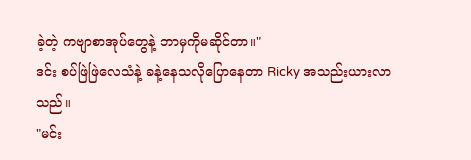ခဲ့တဲ့ ကဗျာစာအုပ်တွေနဲ့ ဘာမှကိုမဆိုင်တာ။"
ဒင်း စပ်ဖြဲဖြဲလေသံနဲ့ ခနဲ့နေသလိုပြောနေတာ Ricky အသည်းယားလာသည်။
"မင်း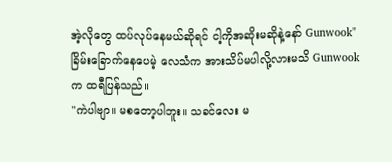အဲ့လိုတွေ ထပ်လုပ်နေမယ်ဆိုရင် ငါ့ကိုအဆိုးမဆိုနဲ့နော် Gunwook"
ခြိမ်းခြောက်နေပေမဲ့ လေသံက အားသိပ်မပါလို့လားမသိ Gunwook က ထရီပြန်သည်။
"ကဲပါဗျာ။ မစတော့ပါဘူး။ သခင်လေး မ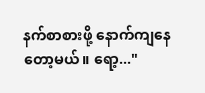နက်စာစားဖို့ နောက်ကျနေတော့မယ်။ ရော့..."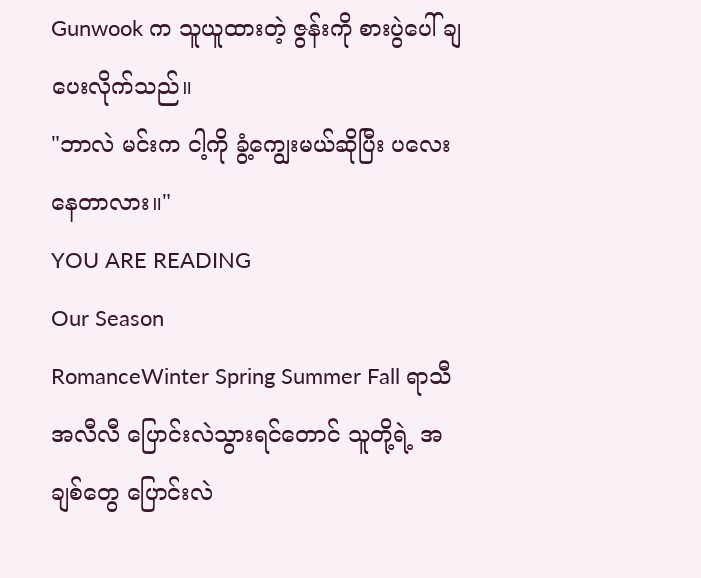Gunwook က သူယူထားတဲ့ ဇွန်းကို စားပွဲပေါ် ချပေးလိုက်သည်။
"ဘာလဲ မင်းက ငါ့ကို ခွံ့ကျွေးမယ်ဆိုပြီး ပလေးနေတာလား။"
YOU ARE READING
Our Season
RomanceWinter Spring Summer Fall ရာသီအလီလီ ပြောင်းလဲသွားရင်တောင် သူတို့ရဲ့ အချစ်တွေ ပြောင်းလဲ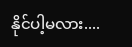နိုင်ပါ့မလား....